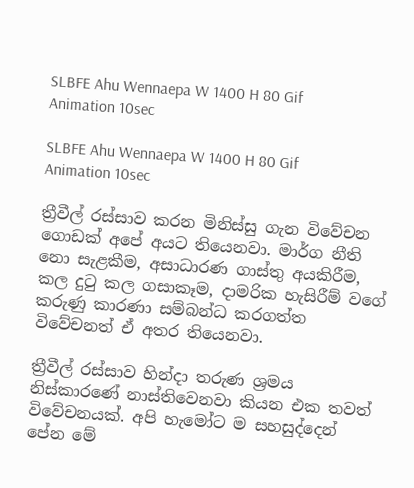SLBFE Ahu Wennaepa W 1400 H 80 Gif Animation 10sec

SLBFE Ahu Wennaepa W 1400 H 80 Gif Animation 10sec

ත්‍රීවීල් රස්සාව කරන මිනිස්සු ගැන විවේචන ගොඩක් අපේ අයට තියෙනවා. මාර්ග නීති නො සැළකීම, අසාධාරණ ගාස්තු අයකිරීම, කල දුටු කල ගසාකෑම, දාමරික හැසිරීම් වගේ කරුණු කාරණා සම්බන්ධ කරගත්ත විවේචනත් ඒ අතර තියෙනවා.

ත්‍රීවීල් රස්සාව හින්දා තරුණ ශ්‍රමය නිස්කාරණේ නාස්තිවෙනවා කියන එක තවත් විවේචනයක්. අපි හැමෝට ම සහසුද්දෙන් පේන මේ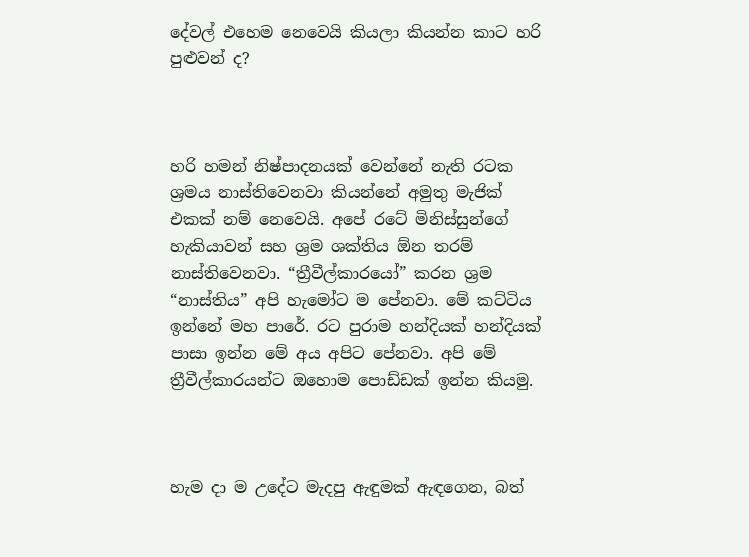දේවල් එහෙම නෙවෙයි කියලා කියන්න කාට හරි පුළුවන් ද?



හරි හමන් නිෂ්පාදනයක් වෙන්නේ නැති රටක ශ්‍රමය නාස්තිවෙනවා කියන්නේ අමුතු මැජික් එකක් නම් නෙවෙයි. අපේ රටේ මිනිස්සුන්ගේ හැකියාවන් සහ ශ්‍රම ශක්තිය ඕන තරම් නාස්තිවෙනවා. “ත්‍රීවීල්කාරයෝ” කරන ශ්‍රම “නාස්තිය” අපි හැමෝට ම පේනවා. මේ කට්ටිය ඉන්නේ මහ පාරේ. රට පුරාම හන්දියක් හන්දියක් පාසා ඉන්න මේ අය අපිට පේනවා. අපි මේ ත්‍රීවීල්කාරයන්ට ඔහොම පොඩ්ඩක් ඉන්න කියමු.



හැම දා ම උදේට මැදපු ඇඳුමක් ඇඳගෙන, බත්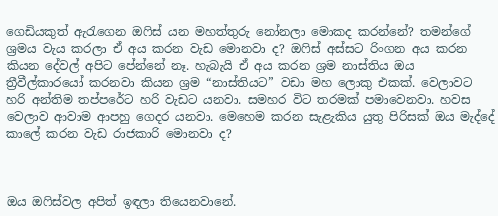ගෙඩියකුත් ඇරැගෙන ඔෆිස් යන මහත්තුරු නෝනලා මොකද කරන්නේ? තමන්ගේ ශ්‍රමය වැය කරලා ඒ අය කරන වැඩ මොනවා ද? ඔෆිස් අස්සට රිංගන අය කරන කියන දේවල් අපිට පේන්නේ නෑ. හැබැයි ඒ අය කරන ශ්‍රම නාස්තිය ඔය ත්‍රීවීල්කාරයෝ කරනවා කියන ශ්‍රම “නාස්තියට” වඩා මහ ලොකු එකක්. වෙලාවට හරි අන්තිම තප්පරේට හරි වැඩට යනවා. සමහර විට තරමක් පමාවෙනවා. හවස වෙලාව ආවාම ආපහු ගෙදර යනවා. මෙහෙම කරන සැළැකිය යුතු පිරිසක් ඔය මැද්දේ කාලේ කරන වැඩ රාජකාරි මොනවා ද?



ඔය ඔෆිස්වල අපිත් ඉඳලා තියෙනවානේ.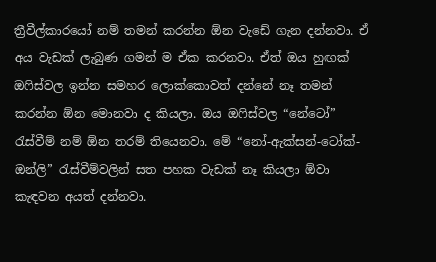ත්‍රීවීල්කාරයෝ නම් තමන් කරන්න ඕන වැඩේ ගැන දන්නවා. ඒ අය වැඩක් ලැබුණ ගමන් ම ඒක කරනවා. ඒත් ඔය හුඟක් ඔෆිස්වල ඉන්න සමහර ලොක්කොවත් දන්නේ නෑ තමන් කරන්න ඕන මොනවා ද කියලා. ඔය ඔෆිස්වල “නේටෝ” රැස්වීම් නම් ඕන තරම් තියෙනවා. මේ “නෝ-ඇක්සන්-ටෝක්-ඔන්ලි” රැස්වීම්වලින් සත පහක වැඩක් නෑ කියලා ඕවා කැඳවන අයත් දන්නවා.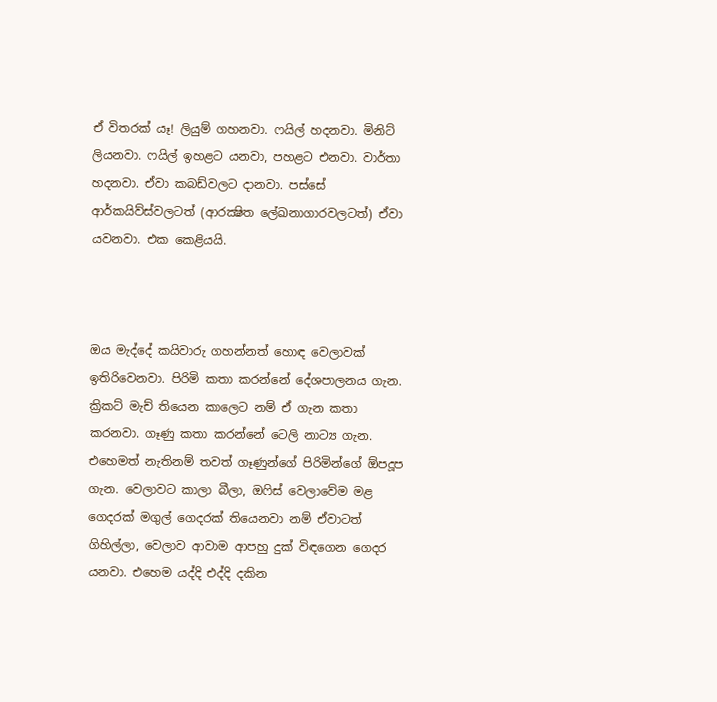ඒ විතරක් යෑ! ලියුම් ගහනවා. ෆයිල් හදනවා. මිනිට් ලියනවා. ෆයිල් ඉහළට යනවා, පහළට එනවා. වාර්තා හදනවා. ඒවා කබඩ්වලට දානවා. පස්සේ ආර්කයිව්ස්වලටත් (ආරක්‍ෂිත ලේඛනාගාරවලටත්) ඒවා යවනවා. එක කෙළියයි.



ඔය මැද්දේ කයිවාරු ගහන්නත් හොඳ වෙලාවක් ඉතිරිවෙනවා. පිරිමි කතා කරන්නේ දේශපාලනය ගැන. ක්‍රිකට් මැච් තියෙන කාලෙට නම් ඒ ගැන කතා කරනවා. ගෑණු කතා කරන්නේ ටෙලි නාට්‍ය ගැන. එහෙමත් නැතිනම් තවත් ගෑණුන්ගේ පිරිමින්ගේ ඕපදූප ගැන. වෙලාවට කාලා බීලා, ඔෆිස් වෙලාවේම මළ ගෙදරක් මගුල් ගෙදරක් තියෙනවා නම් ඒවාටත් ගිහිල්ලා, වෙලාව ආවාම ආපහු දුක් විඳගෙන ගෙදර යනවා. එහෙම යද්දි එද්දි දකින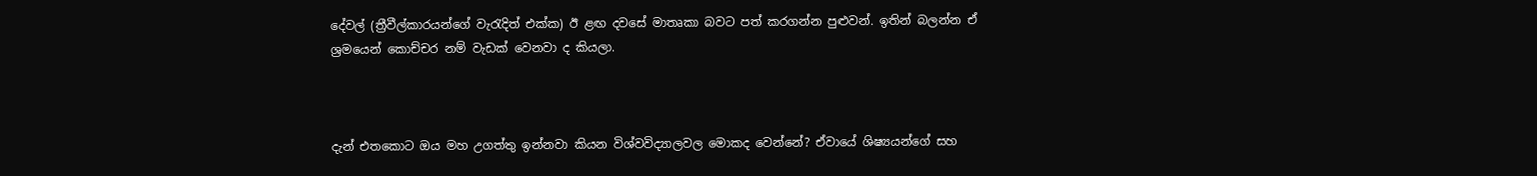දේවල් (ත්‍රීවීල්කාරයන්ගේ වැරැදිත් එක්ක) ඊ ළඟ දවසේ මාතෘකා බවට පත් කරගන්න පුළුවන්. ඉතින් බලන්න ඒ ශ්‍රමයෙන් කොච්චර නම් වැඩක් වෙනවා ද කියලා.



දැන් එතකොට ඔය මහ උගත්තු ඉන්නවා කියන විශ්වවිද්‍යාලවල මොකද වෙන්නේ? ඒවායේ ශිෂ්‍යයන්ගේ සහ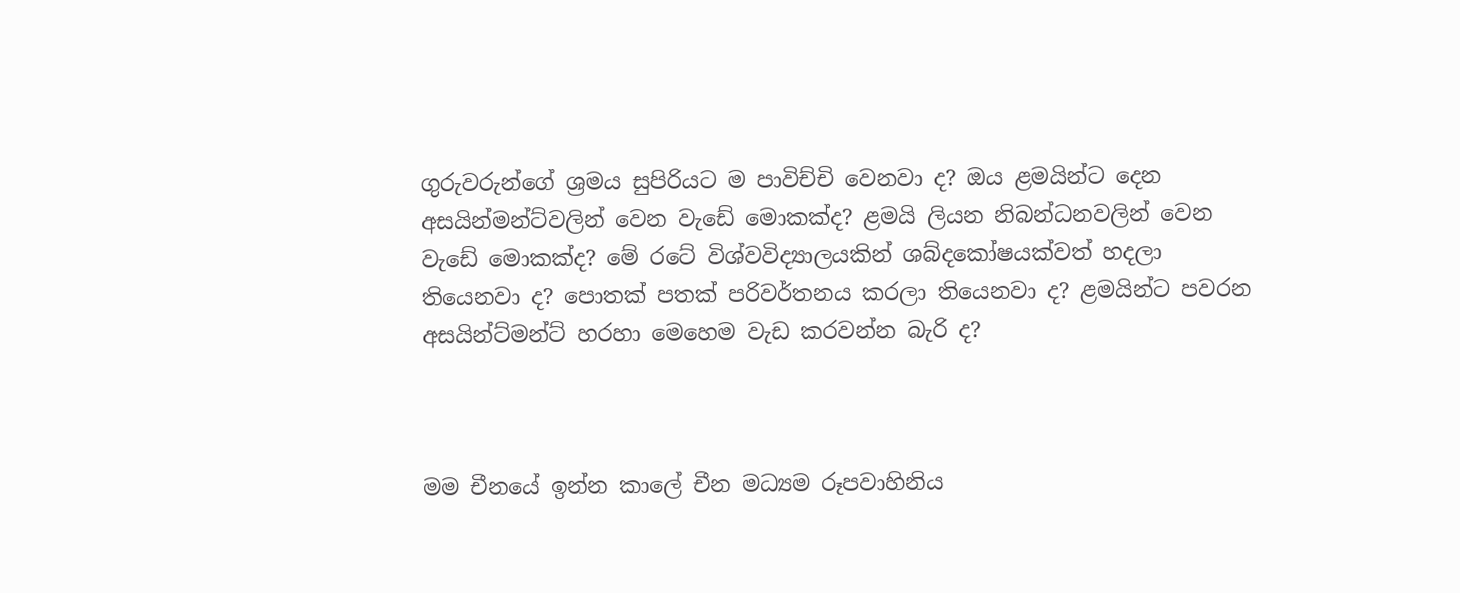ගුරුවරුන්ගේ ශ්‍රමය සුපිරියට ම පාවිච්චි වෙනවා ද? ඔය ළමයින්ට දෙන අසයින්මන්ට්වලින් වෙන වැඩේ මොකක්ද? ළමයි ලියන නිබන්ධනවලින් වෙන වැඩේ මොකක්ද? මේ රටේ විශ්වවිද්‍යාලයකින් ශබ්දකෝෂයක්වත් හදලා තියෙනවා ද? පොතක් පතක් පරිවර්තනය කරලා තියෙනවා ද? ළමයින්ට පවරන අසයින්ට්මන්ට් හරහා මෙහෙම වැඩ කරවන්න බැරි ද?



මම චීනයේ ඉන්න කාලේ චීන මධ්‍යම රූපවාහිනිය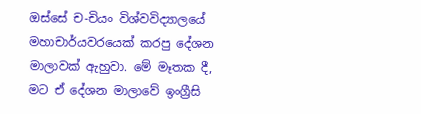ඔස්සේ ච-චියං විශ්වවිද්‍යාලයේ මහාචාර්යවරයෙක් කරපු දේශන මාලාවක් ඇහුවා. මේ මෑතක දී, මට ඒ දේශන මාලාවේ ඉංග්‍රීසි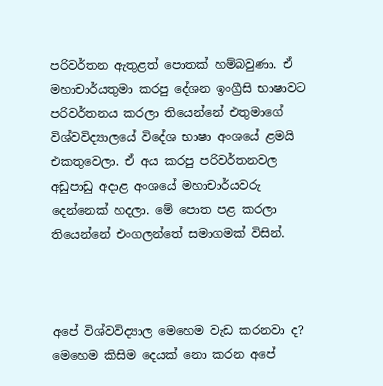පරිවර්තන ඇතුළත් පොතක් හම්බවුණා. ඒ මහාචාර්යතුමා කරපු දේශන ඉංග්‍රීසි භාෂාවට පරිවර්තනය කරලා තියෙන්නේ එතුමාගේ විශ්වවිද්‍යාලයේ විදේශ භාෂා අංශයේ ළමයි එකතුවෙලා. ඒ අය කරපු පරිවර්තනවල අඩුපාඩු අදාළ අංශයේ මහාචාර්යවරු දෙන්නෙක් හදලා. මේ පොත පළ කරලා තියෙන්නේ එංගලන්තේ සමාගමක් විසින්.



අපේ විශ්වවිද්‍යාල මෙහෙම වැඩ කරනවා ද? මෙහෙම කිසිම දෙයක් නො කරන අපේ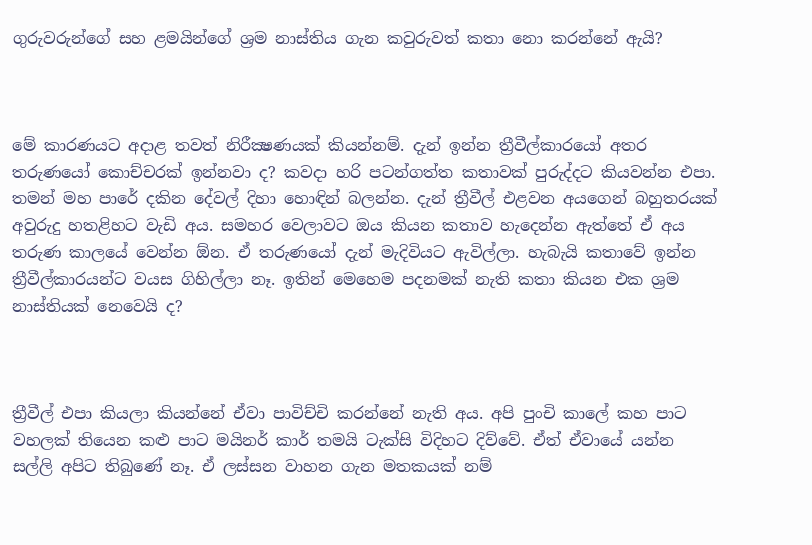ගුරුවරුන්ගේ සහ ළමයින්ගේ ශ්‍රම නාස්තිය ගැන කවුරුවත් කතා නො කරන්නේ ඇයි?



මේ කාරණයට අදාළ තවත් නිරීක්‍ෂණයක් කියන්නම්. දැන් ඉන්න ත්‍රීවීල්කාරයෝ අතර තරුණයෝ කොච්චරක් ඉන්නවා ද? කවදා හරි පටන්ගත්ත කතාවක් පුරුද්දට කියවන්න එපා. තමන් මහ පාරේ දකින දේවල් දිහා හොඳින් බලන්න. දැන් ත්‍රීවීල් එළවන අයගෙන් බහුතරයක් අවුරුදු හතළිහට වැඩි අය. සමහර වෙලාවට ඔය කියන කතාව හැදෙන්න ඇත්තේ ඒ අය තරුණ කාලයේ වෙන්න ඕන. ඒ තරුණයෝ දැන් මැදිවියට ඇවිල්ලා. හැබැයි කතාවේ ඉන්න ත්‍රීවීල්කාරයන්ට වයස ගිහිල්ලා නෑ. ඉතින් මෙහෙම පදනමක් නැති කතා කියන එක ශ්‍රම නාස්තියක් නෙවෙයි ද?



ත්‍රීවීල් එපා කියලා කියන්නේ ඒවා පාවිච්චි කරන්නේ නැති අය. අපි පුංචි කාලේ කහ පාට වහලක් තියෙන කළු පාට මයිනර් කාර් තමයි ටැක්සි විදිහට දිව්වේ. ඒත් ඒවායේ යන්න සල්ලි අපිට තිබුණේ නෑ. ඒ ලස්සන වාහන ගැන මතකයක් නම්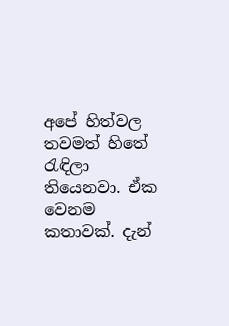අපේ හිත්වල තවමත් හිතේ රැඳිලා තියෙනවා. ඒක වෙනම කතාවක්. දැන්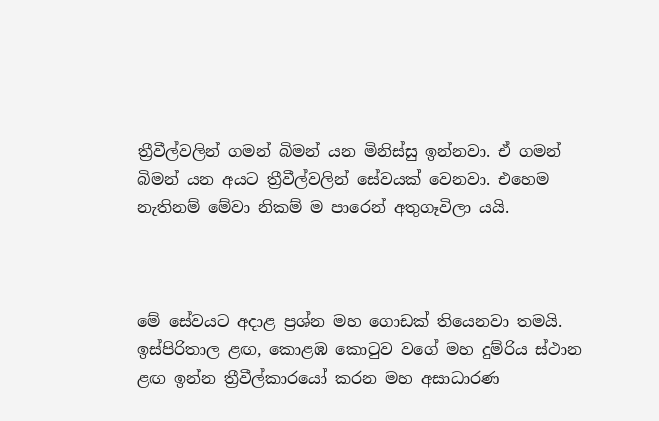ත්‍රීවීල්වලින් ගමන් බිමන් යන මිනිස්සු ඉන්නවා. ඒ ගමන් බිමන් යන අයට ත්‍රීවීල්වලින් සේවයක් වෙනවා. එහෙම නැතිනම් මේවා නිකම් ම පාරෙන් අතුගෑවිලා යයි.



මේ සේවයට අදාළ ප්‍රශ්න මහ ගොඩක් තියෙනවා තමයි. ඉස්පිරිතාල ළඟ, කොළඹ කොටුව වගේ මහ දුම්රිය ස්ථාන ළඟ ඉන්න ත්‍රීවීල්කාරයෝ කරන මහ අසාධාරණ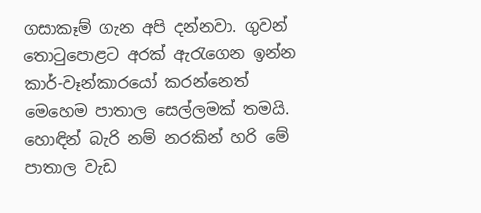ගසාකෑම් ගැන අපි දන්නවා. ගුවන් තොටුපොළට අරක් ඇරැගෙන ඉන්න කාර්-වෑන්කාරයෝ කරන්නෙත් මෙහෙම පාතාල සෙල්ලමක් තමයි. හොඳින් බැරි නම් නරකින් හරි මේ පාතාල වැඩ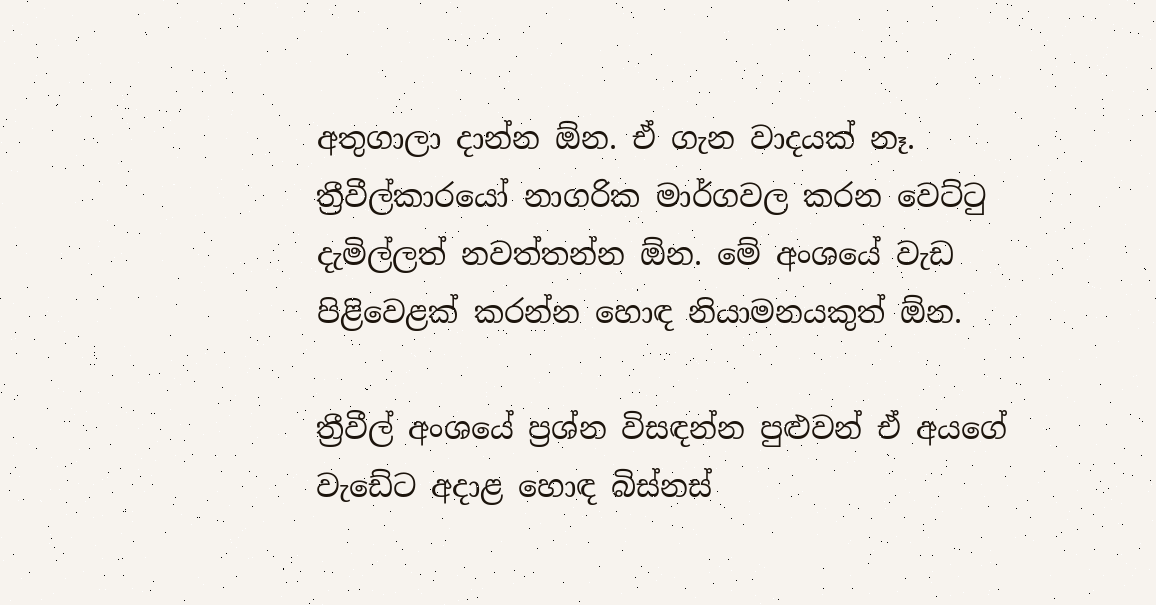අතුගාලා දාන්න ඕන. ඒ ගැන වාදයක් නෑ. ත්‍රීවීල්කාරයෝ නාගරික මාර්ගවල කරන වෙට්ටු දැමිල්ලත් නවත්තන්න ඕන. මේ අංශයේ වැඩ පිළිවෙළක් කරන්න හොඳ නියාමනයකුත් ඕන.

ත්‍රීවීල් අංශයේ ප්‍රශ්න විසඳන්න පුළුවන් ඒ අයගේ වැඩේට අදාළ හොඳ බිස්නස්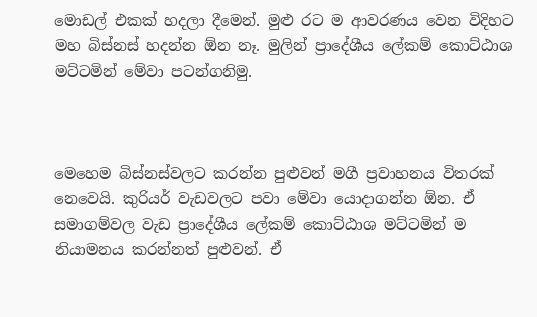මොඩල් එකක් හදලා දීමෙන්. මුළු රට ම ආවරණය වෙන විදිහට මහ බිස්නස් හදන්න ඕන නෑ. මුලින් ප්‍රාදේශීය ලේකම් කොට්ඨාශ මට්ටමින් මේවා පටන්ගනිමු.



මෙහෙම බිස්නස්වලට කරන්න පුළුවන් මගී ප්‍රවාහනය විතරක් නෙවෙයි. කුරියර් වැඩවලට පවා මේවා යොදාගන්න ඕන. ඒ සමාගම්වල වැඩ ප්‍රාදේශීය ලේකම් කොට්ඨාශ මට්ටමින් ම නියාමනය කරන්නත් පුළුවන්. ඒ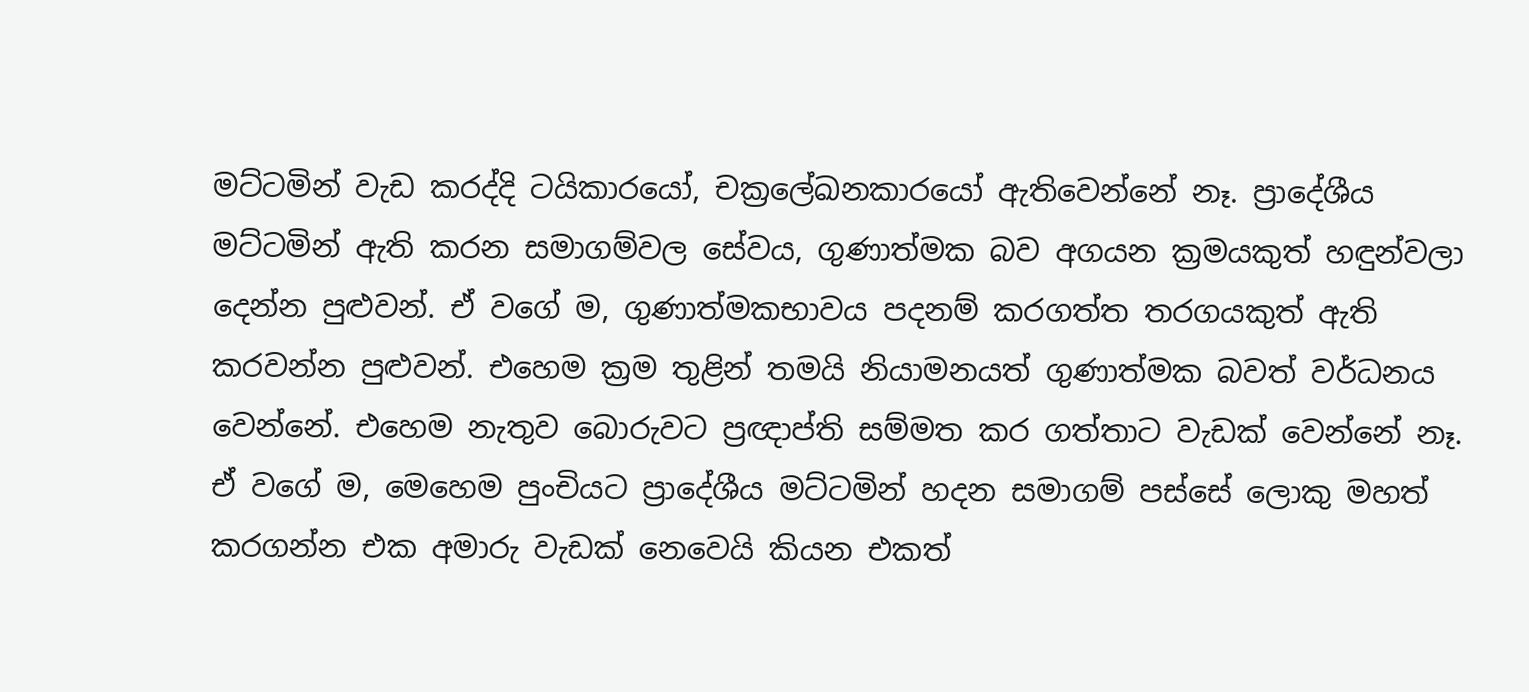මට්ටමින් වැඩ කරද්දි ටයිකාරයෝ, චක්‍රලේඛනකාරයෝ ඇතිවෙන්නේ නෑ. ප්‍රාදේශීය මට්ටමින් ඇති කරන සමාගම්වල සේවය, ගුණාත්මක බව අගයන ක්‍රමයකුත් හඳුන්වලා දෙන්න පුළුවන්. ඒ වගේ ම, ගුණාත්මකභාවය පදනම් කරගත්ත තරගයකුත් ඇති කරවන්න පුළුවන්. එහෙම ක්‍රම තුළින් තමයි නියාමනයත් ගුණාත්මක බවත් වර්ධනය වෙන්නේ. එහෙම නැතුව බොරුවට ප්‍රඥාප්ති සම්මත කර ගත්තාට වැඩක් වෙන්නේ නෑ. ඒ වගේ ම, මෙහෙම පුංචියට ප්‍රාදේශීය මට්ටමින් හදන සමාගම් පස්සේ ලොකු මහත් කරගන්න එක අමාරු වැඩක් නෙවෙයි කියන එකත්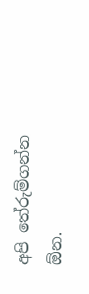අපි තේරුම්ගන්න ඕන.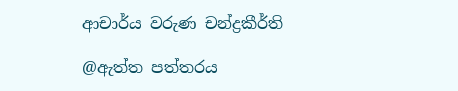ආචාර්ය වරුණ චන්ද්‍රකීර්ති

@ඇත්ත පත්තරය